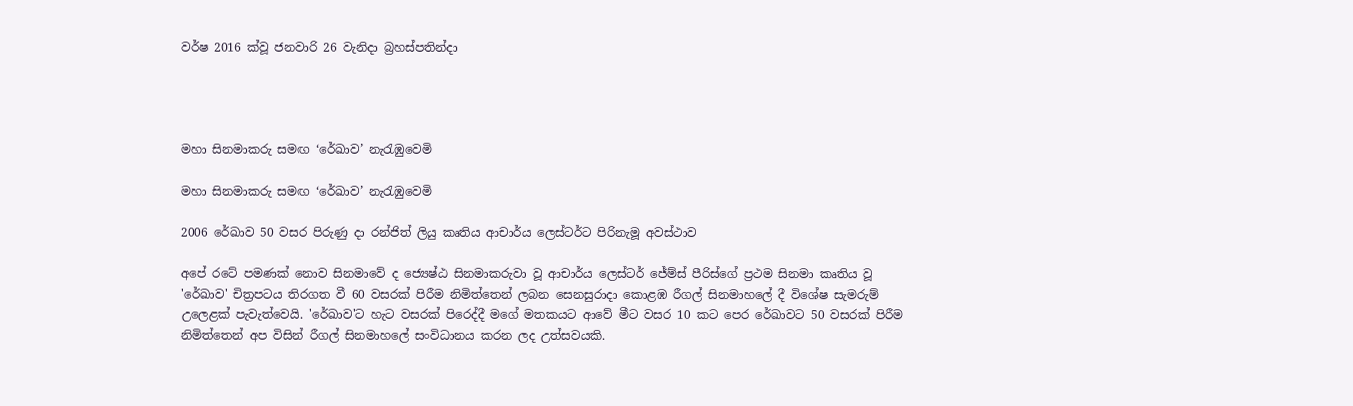වර්ෂ 2016 ක්වූ ජනවාරි 26 වැනිදා බ්‍රහස්පතින්දා




මහා සිනමාකරු සමඟ ‘රේඛාව’ නැරැඹුවෙමි

මහා සිනමාකරු සමඟ ‘රේඛාව’ නැරැඹුවෙමි

2006 රේඛාව 50 වසර පිරුණු දා රන්ජිත් ලියු කෘතිය ආචාර්ය ලෙස්ටර්ට පිරිනැමූ අවස්ථාව

අපේ රටේ පමණක් නොව සිනමාවේ ද ජ්‍යෙෂ්ඨ සිනමාකරුවා වූ ආචාර්ය ලෙස්ටර් ජේම්ස් පීරිස්ගේ ප්‍රථම සිනමා කෘතිය වූ 'රේඛාව' චිත්‍රපටය තිරගත වී 60 වසරක් පිරීම නිමිත්තෙන් ලබන සෙනසුරාදා කොළඹ රීගල් සිනමාහලේ දී විශේෂ සැමරුම් උලෙළක් පැවැත්වෙයි. 'රේඛාව'ට හැට වසරක් පිරෙද්දී මගේ මතකයට ආවේ මීට වසර 10 කට පෙර රේඛාවට 50 වසරක් පිරීම නිමිත්තෙන් අප විසින් රීගල් සිනමාහලේ සංවිධානය කරන ලද උත්සවයකි.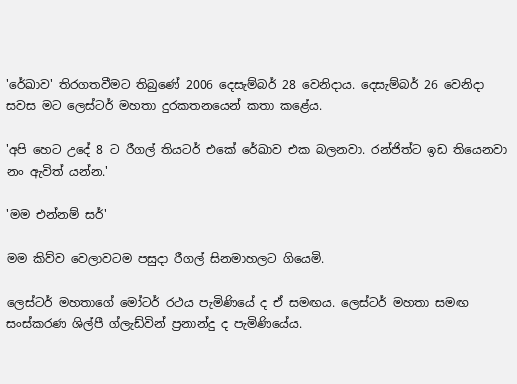'රේඛාව' තිරගතවීමට තිබුණේ 2006 දෙසැම්බර් 28 වෙනිදාය. දෙසැම්බර් 26 වෙනිදා සවස මට ලෙස්ටර් මහතා දුරකතනයෙන් කතා කළේය.

'අපි හෙට උදේ 8 ට රීගල් තියටර් එකේ රේඛාව එක බලනවා. රන්ජිත්ට ඉඩ තියෙනවා නං ඇවිත් යන්න.'

'මම එන්නම් සර්'

මම කිව්ව වෙලාවටම පසුදා රීගල් සිනමාහලට ගියෙමි.

ලෙස්ටර් මහතාගේ මෝටර් රථය පැමිණියේ ද ඒ සමඟය. ලෙස්ටර් මහතා සමඟ සංස්කරණ ශිල්පී ග්ලැඩ්වින් ප්‍රනාන්දු ද පැමිණියේය.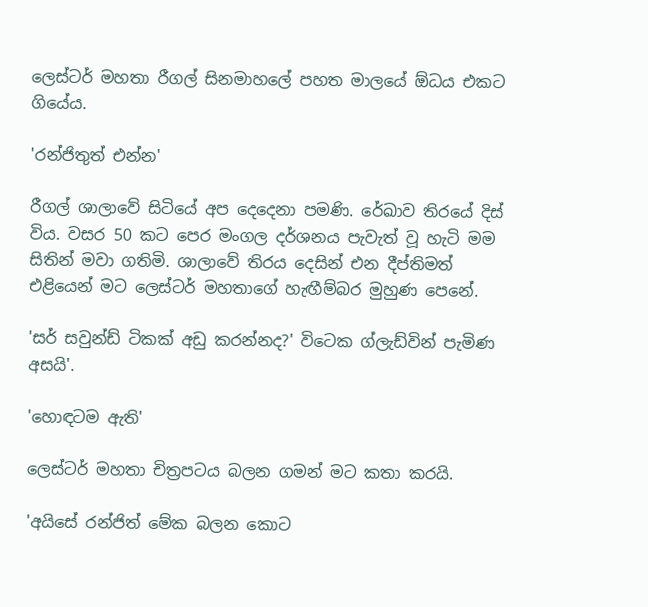ලෙස්ටර් මහතා රීගල් සිනමාහලේ පහත මාලයේ ඕධය එකට ගියේය.

'රන්ජිතුත් එන්න'

රීගල් ශාලාවේ සිටියේ අප දෙදෙනා පමණි. රේඛාව තිරයේ දිස් විය. වසර 50 කට පෙර මංගල දර්ශනය පැවැත් වූ හැටි මම සිතින් මවා ගතිමි. ශාලාවේ තිරය දෙසින් එන දීප්තිමත් එළියෙන් මට ලෙස්ටර් මහතාගේ හැඟීම්බර මුහුණ පෙනේ.

'සර් සවුන්ඩ් ටිකක් අඩු කරන්නද?' විටෙක ග්ලැඩ්වින් පැමිණ අසයි'.

'හොඳටම ඇති'

ලෙස්ටර් මහතා චිත්‍රපටය බලන ගමන් මට කතා කරයි.

'අයිසේ රන්ජිත් මේක බලන කොට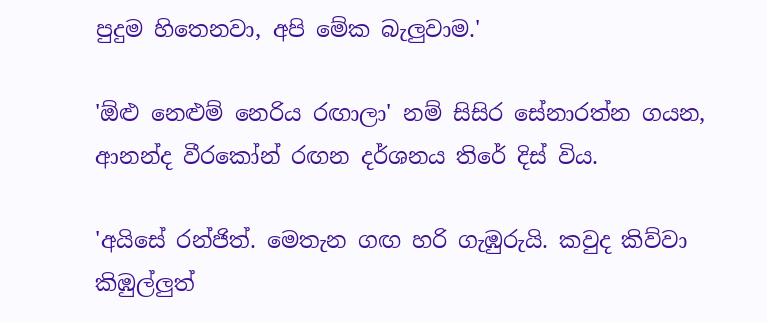පුදුම හිතෙනවා, අපි මේක බැලුවාම.'

'ඕළු නෙළුම් නෙරිය රඟාලා' නම් සිසිර සේනාරත්න ගයන, ආනන්ද වීරකෝන් රඟන දර්ශනය තිරේ දිස් විය.

'අයිසේ රන්ජිත්. මෙතැන ගඟ හරි ගැඹුරුයි. කවුද කිව්වා කිඹුල්ලුත්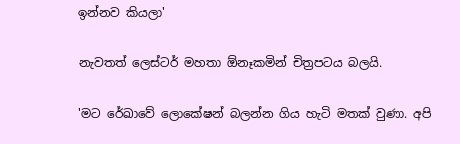ඉන්නව කියලා'

නැවතත් ලෙස්ටර් මහතා ඕනෑකමින් චිත්‍රපටය බලයි.

'මට රේඛාවේ ලොකේෂන් බලන්න ගිය හැටි මතක් වුණා. අපි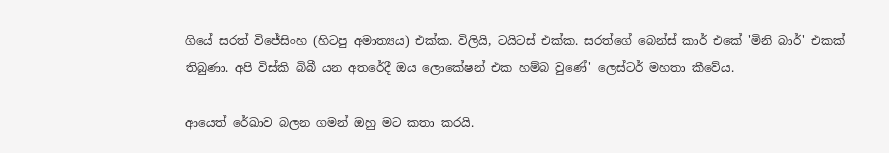ගියේ සරත් විජේසිංහ (හිටපු අමාත්‍යය) එක්ක. විලියි, ටයිටස් එක්ක. සරත්ගේ බෙන්ස් කාර් එකේ 'මිනි බාර්' එකක් තිබුණා. අපි විස්කි බිබී යන අතරේදී ඔය ලොකේෂන් එක හම්බ වුණේ' ලෙස්ටර් මහතා කීවේය.

ආයෙත් රේඛාව බලන ගමන් ඔහු මට කතා කරයි.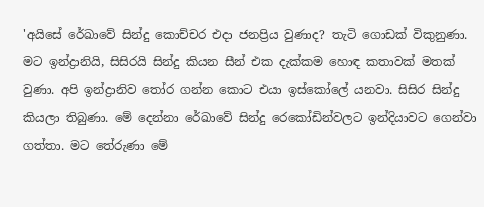'අයිසේ රේඛාවේ සින්දු කොච්චර එදා ජනප්‍රිය වුණාද? තැටි ගොඩක් විකුනුණා. මට ඉන්ද්‍රානියි, සිසිරයි සින්දු කියන සීන් එක දැක්කම හොඳ කතාවක් මතක් වුණා. අපි ඉන්ද්‍රානිව තෝර ගන්න කොට එයා ඉස්කෝලේ යනවා. සිසිර සින්දු කියලා තිබුණා. මේ දෙන්නා රේඛාවේ සින්දු රෙකෝඩින්වලට ඉන්දියාවට ගෙන්වා ගත්තා. මට තේරුණා මේ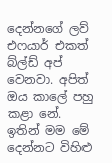දෙන්නගේ ලව් එෆයාර් එකත් බ්ල්ඩ් අප් වෙනවා. අපිත් ඔය කාලේ පහු කළා නේ. ඉතින් මම මේ දෙන්නට විහිළු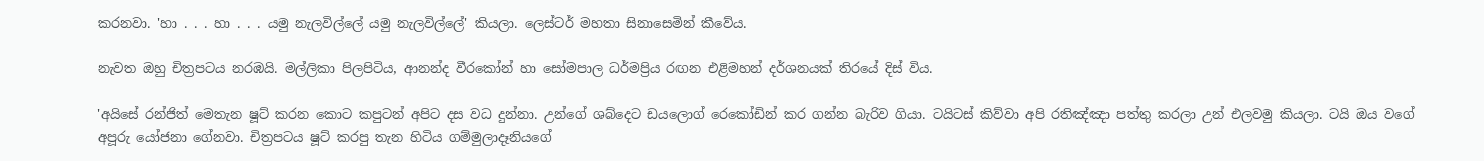කරනවා. 'හා . . . හා . . . යමු නැලවිල්ලේ යමු නැලවිල්ලේ' කියලා. ලෙස්ටර් මහතා සිනාසෙමින් කීවේය.

නැවත ඔහු චිත්‍රපටය නරඹයි. මල්ලිකා පිලපිටිය, ආනන්ද වීරකෝන් හා සෝමපාල ධර්මප්‍රිය රඟන එළිමහන් දර්ශනයක් තිරයේ දිස් විය.

'අයිසේ රන්ජිත් මෙතැන ෂූට් කරන කොට කපුටන් අපිට දස වධ දුන්නා. උන්ගේ ශබ්දෙට ඩයලොග් රෙකෝඩින් කර ගන්න බැරිව ගියා. ටයිටස් කිව්වා අපි රතිඤ්ඤා පත්තු කරලා උන් එලවමු කියලා. ටයි ඔය වගේ අපූරු යෝජනා ගේනවා. චිත්‍රපටය ෂූට් කරපු තැන හිටිය ගම්මුලාදෑනියගේ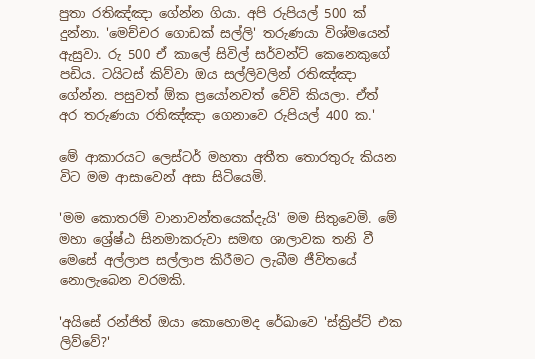පුතා රතිඤ්ඤා ගේන්න ගියා. අපි රුපියල් 500 ක් දුන්නා. 'මෙච්චර ගොඩක් සල්ලි' තරුණයා විශ්මයෙන් ඇසුවා. රු 500 ඒ කාලේ සිවිල් සර්වන්ට් කෙනෙකුගේ පඩිය. ටයිටස් කිව්වා ඔය සල්ලිවලින් රතිඤ්ඤා ගේන්න. පසුවත් ඕක ප්‍රයෝනවත් වේවි කියලා. ඒත් අර තරුණයා රතිඤ්ඤා ගෙනාවෙ රුපියල් 400 ක.'

මේ ආකාරයට ලෙස්ටර් මහතා අතීත තොරතුරු කියන විට මම ආසාවෙන් අසා සිටියෙමි.

'මම කොතරම් වානාවන්තයෙක්දැයි' මම සිතුවෙමි. මේ මහා ශ්‍රේෂ්ඨ සිනමාකරුවා සමඟ ශාලාවක තනි වී මෙසේ අල්ලාප සල්ලාප කිරීමට ලැබීම ජීවිතයේ නොලැබෙන වරමකි.

'අයිසේ රන්ජිත් ඔයා කොහොමද රේඛාවෙ 'ස්ක්‍රිප්ට් එක ලිව්වේ?'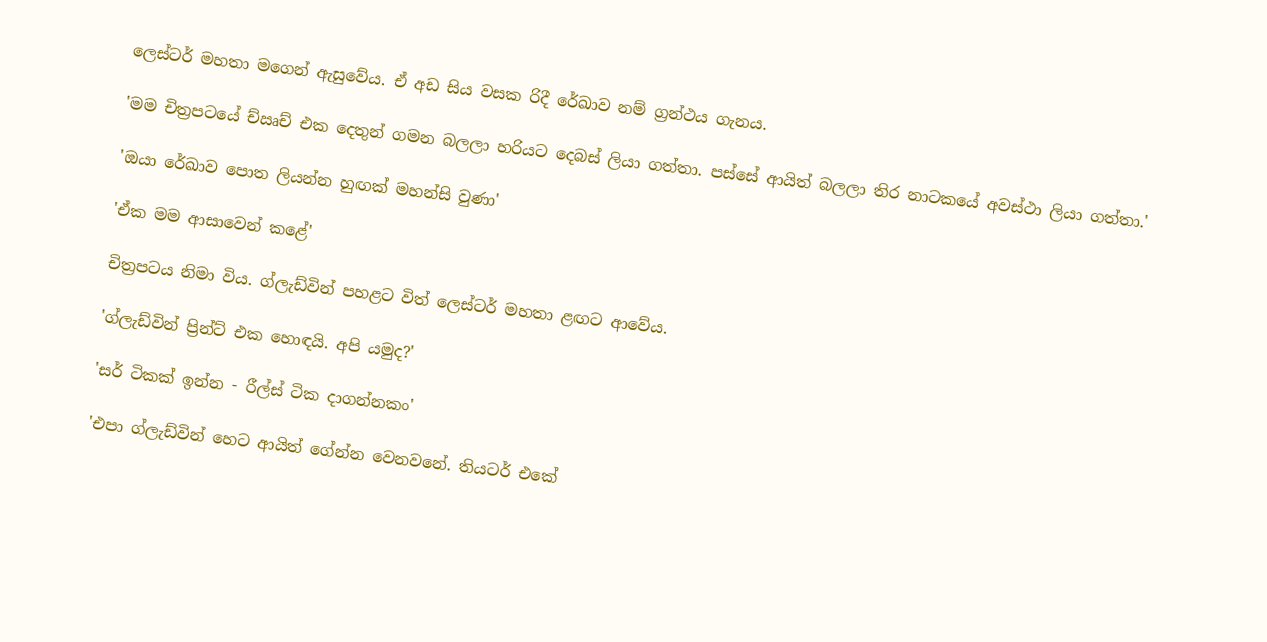ලෙස්ටර් මහතා මගෙන් ඇසුවේය. ඒ අඩ සිය වසක රිදී රේඛාව නම් ග්‍රන්ථය ගැනය.

'මම චිත්‍රපටයේ ච්ඍච් එක දෙතුන් ගමන බලලා හරියට දෙබස් ලියා ගත්තා. පස්සේ ආයිත් බලලා තිර නාටකයේ අවස්ථා ලියා ගත්තා.'

'ඔයා රේඛාව පොත ලියන්න හුඟක් මහන්සි වුණා'

'ඒක මම ආසාවෙන් කළේ'

චිත්‍රපටය නිමා විය. ග්ලැඩ්වින් පහළට විත් ලෙස්ටර් මහතා ළඟට ආවේය.

'ග්ලැඩ්වින් ප්‍රින්ට් එක හොඳයි. අපි යමුද?'

'සර් ටිකක් ඉන්න - රීල්ස් ටික දාගන්නකං'

'එපා ග්ලැඩ්වින් හෙට ආයිත් ගේන්න වෙනවනේ. තියටර් එකේ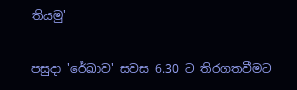තියමු'

පසුදා 'රේඛාව' සවස 6.30 ට තිරගතවීමට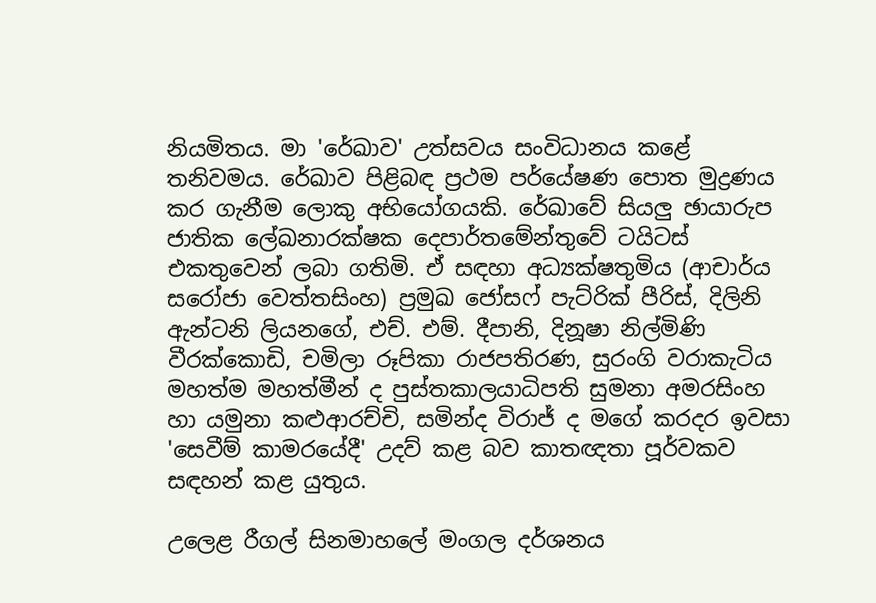නියමිතය. මා 'රේඛාව' උත්සවය සංවිධානය කළේ තනිවමය. රේඛාව පිළිබඳ ප්‍රථම පර්යේෂණ පොත මුද්‍රණය කර ගැනීම ලොකු අභියෝගයකි. රේඛාවේ සියලු ඡායාරුප ජාතික ලේඛනාරක්ෂක දෙපාර්තමේන්තුවේ ටයිටස් එකතුවෙන් ලබා ගතිමි. ඒ සඳහා අධ්‍යක්ෂතුමිය (ආචාර්ය සරෝජා වෙත්තසිංහ) ප්‍රමුඛ ජෝසෆ් පැට්රික් පීරිස්, දිලිනි ඇන්ටනි ලියනගේ, එච්. එම්. දීපානි, දිනූෂා නිල්මිණි වීරක්කොඩි, චමිලා රූපිකා රාජපතිරණ, සුරංගි වරාකැටිය මහත්ම මහත්මීන් ද පුස්තකාලයාධිපති සුමනා අමරසිංහ හා යමුනා කළුආරච්චි, සමින්ද විරාජ් ද මගේ කරදර ඉවසා 'සෙවීම් කාමරයේදී' උදව් කළ බව කාතඥතා පූර්වකව සඳහන් කළ යුතුය.

උලෙළ රීගල් සිනමාහලේ මංගල දර්ශනය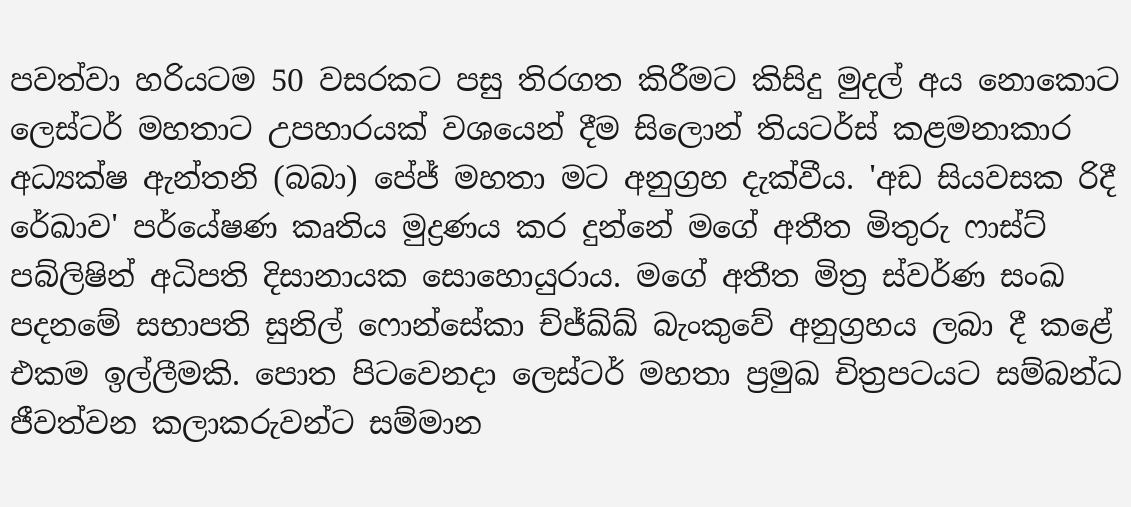පවත්වා හරියටම 50 වසරකට පසු තිරගත කිරීමට කිසිදු මුදල් අය නොකොට ලෙස්ටර් මහතාට උපහාරයක් වශයෙන් දීම සිලොන් තියටර්ස් කළමනාකාර අධ්‍යක්ෂ ඇන්තනි (බබා) පේජ් මහතා මට අනුග්‍රහ දැක්වීය. 'අඩ සියවසක රිදී රේඛාව' පර්යේෂණ කෘතිය මුද්‍රණය කර දුන්නේ මගේ අතීත මිතුරු ෆාස්ට් පබ්ලිෂින් අධිපති දිසානායක සොහොයුරාය. මගේ අතීත මිත්‍ර ස්වර්ණ සංඛ පදනමේ සභාපති සුනිල් ෆොන්සේකා ච්ජ්ඛ්ඛ් බැංකුවේ අනුග්‍රහය ලබා දී කළේ එකම ඉල්ලීමකි. පොත පිටවෙනදා ලෙස්ටර් මහතා ප්‍රමුඛ චිත්‍රපටයට සම්බන්ධ ජීවත්වන කලාකරුවන්ට සම්මාන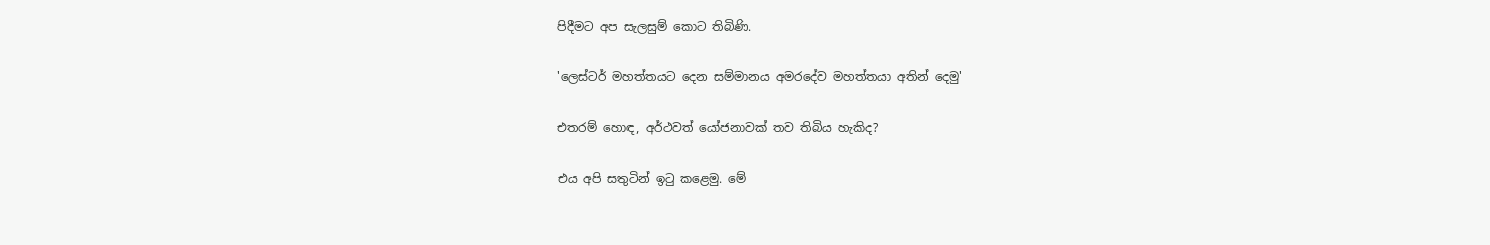පිදීමට අප සැලසුම් කොට තිබිණි.

'ලෙස්ටර් මහත්තයට දෙන සම්මානය අමරදේව මහත්තයා අතින් දෙමු'

එතරම් හොඳ, අර්ථවත් යෝජනාවක් තව තිබිය හැකිද?

එය අපි සතුටින් ඉටු කළෙමු. මේ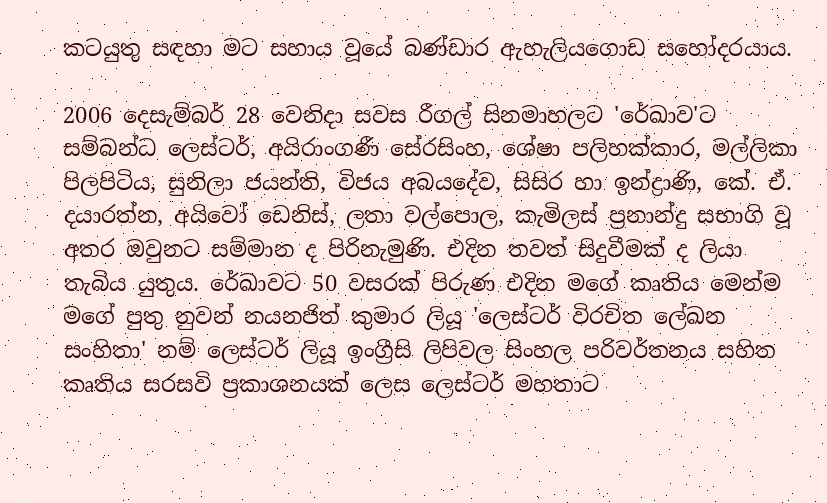කටයුතු සඳහා මට සහාය වූයේ බණ්ඩාර ඇහැලියගොඩ සහෝදරයාය.

2006 දෙසැම්බර් 28 වෙනිදා සවස රීගල් සිනමාහලට 'රේඛාව'ට සම්බන්ධ ලෙස්ටර්, අයිරාංගණී සේරසිංහ, ශේෂා පලිහක්කාර, මල්ලිකා පිලපිටිය, සුනිලා ජයන්ති, විජය අබයදේව, සිසිර හා ඉන්ද්‍රාණි, කේ. ඒ. දයාරත්න, අයිවෝ ඩෙනිස්, ලතා වල්පොල, කැමිලස් ප්‍රනාන්දු සභාගි වූ අතර ඔවුනට සම්මාන ද පිරිනැමුණි. එදින තවත් සිදුවීමක් ද ලියා තැබිය යුතුය. රේඛාවට 50 වසරක් පිරුණ එදින මගේ කෘතිය මෙන්ම මගේ පුතු නුවන් නයනජිත් කුමාර ලියූ 'ලෙස්ටර් විරචිත ලේඛන සංහිතා' නම් ලෙස්ටර් ලියූ ඉංග්‍රීසි ලිපිවල සිංහල පරිවර්තනය සහිත කෘතිය සරසවි ප්‍රකාශනයක් ලෙස ලෙස්ටර් මහතාට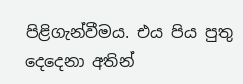පිළිගැන්වීමය. එය පිය පුතු දෙදෙනා අතින්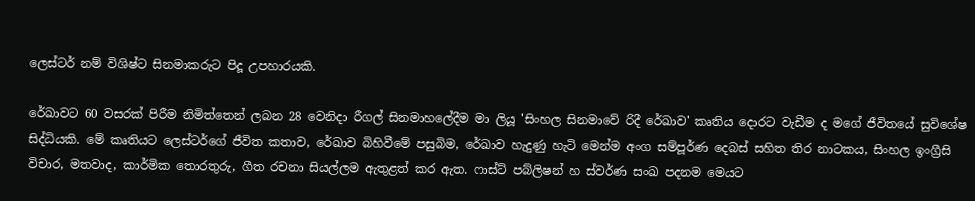ලෙස්ටර් නම් විශිෂ්ට සිනමාකරුට පිදූ උපහාරයකි.

රේඛාවට 60 වසරක් පිරීම නිමිත්තෙන් ලබන 28 වෙනිදා රීගල් සිනමාහලේදීම මා ලියූ 'සිංහල සිනමාවේ රිදී රේඛාව' කෘතිය දොරට වැඩීම ද මගේ ජීවිතයේ සුවිශේෂ සිද්ධියකි. මේ කෘතියට ලෙස්ටර්ගේ ජීවිත කතාව, රේඛාව බිහිවීමේ පසුබිම, රේඛාව හැදුණු හැටි මෙන්ම අංග සම්පූර්ණ දෙබස් සහිත තිර නාටකය, සිංහල ඉංග්‍රීසි විචාර, මතවාද, කාර්මික තොරතුරු, ගීත රචනා සියල්ලම ඇතුළත් කර ඇත. ෆාස්ට් පබ්ලිෂන් හ ස්වර්ණ සංඛ පදනම මෙයට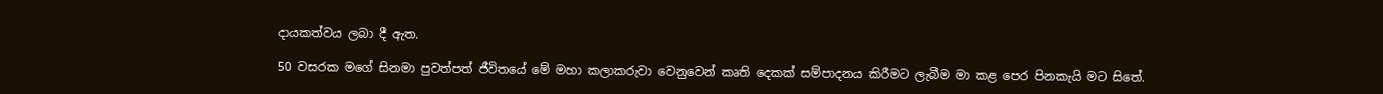දායකත්වය ලබා දී ඇත.

50 වසරක මගේ සිනමා පුවත්පත් ජීවිතයේ මේ මහා කලාකරුවා වෙනුවෙන් කෘති දෙකක් සම්පාදනය කිරීමට ලැබීම මා කළ පෙර පිනකැයි මට සිතේ.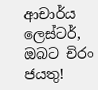ආචාර්ය ලෙස්ටර්, ඔබට චිරං ජයතු!